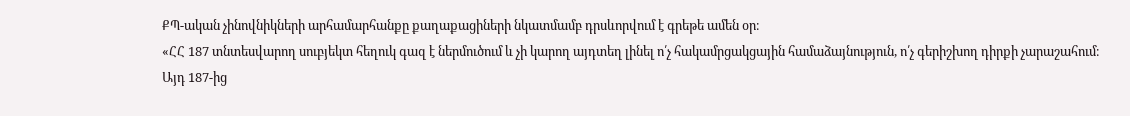ՔՊ-ական չինովնիկների արհամարհանքը քաղաքացիների նկատմամբ դրսևորվում է գրեթե ամեն օր։
«ՀՀ 187 տնտեսվարող սուբյեկտ հեղուկ գազ է ներմուծում և չի կարող այդտեղ լինել ո՛չ հակամրցակցային համաձայնություն, ո՛չ գերիշխող դիրքի չարաշահում։ Այդ 187-ից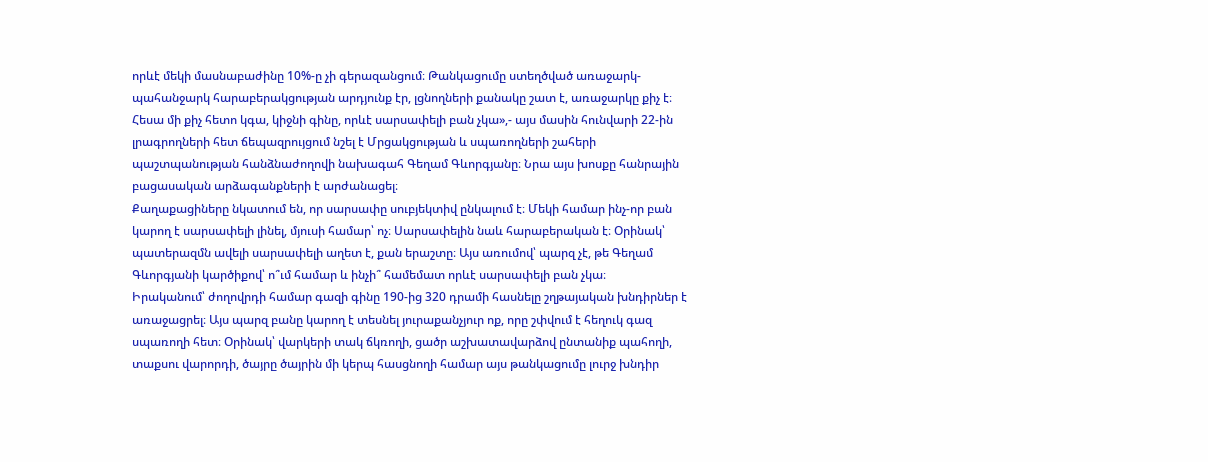որևէ մեկի մասնաբաժինը 10%-ը չի գերազանցում։ Թանկացումը ստեղծված առաջարկ-պահանջարկ հարաբերակցության արդյունք էր, լցնողների քանակը շատ է, առաջարկը քիչ է։ Հեսա մի քիչ հետո կգա, կիջնի գինը, որևէ սարսափելի բան չկա»,- այս մասին հունվարի 22-ին լրագրողների հետ ճեպազրույցում նշել է Մրցակցության և սպառողների շահերի պաշտպանության հանձնաժողովի նախագահ Գեղամ Գևորգյանը։ Նրա այս խոսքը հանրային բացասական արձագանքների է արժանացել։
Քաղաքացիները նկատում են, որ սարսափը սուբյեկտիվ ընկալում է։ Մեկի համար ինչ-որ բան կարող է սարսափելի լինել, մյուսի համար՝ ոչ։ Սարսափելին նաև հարաբերական է։ Օրինակ՝ պատերազմն ավելի սարսափելի աղետ է, քան երաշտը։ Այս առումով՝ պարզ չէ, թե Գեղամ Գևորգյանի կարծիքով՝ ո՞ւմ համար և ինչի՞ համեմատ որևէ սարսափելի բան չկա։
Իրականում՝ ժողովրդի համար գազի գինը 190-ից 320 դրամի հասնելը շղթայական խնդիրներ է առաջացրել։ Այս պարզ բանը կարող է տեսնել յուրաքանչյուր ոք, որը շփվում է հեղուկ գազ սպառողի հետ։ Օրինակ՝ վարկերի տակ ճկռողի, ցածր աշխատավարձով ընտանիք պահողի, տաքսու վարորդի, ծայրը ծայրին մի կերպ հասցնողի համար այս թանկացումը լուրջ խնդիր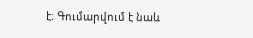է։ Գումարվում է նաև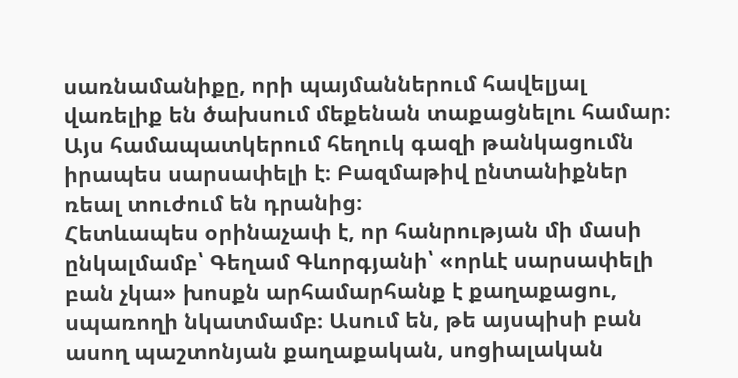սառնամանիքը, որի պայմաններում հավելյալ վառելիք են ծախսում մեքենան տաքացնելու համար։ Այս համապատկերում հեղուկ գազի թանկացումն իրապես սարսափելի է։ Բազմաթիվ ընտանիքներ ռեալ տուժում են դրանից։
Հետևապես օրինաչափ է, որ հանրության մի մասի ընկալմամբ՝ Գեղամ Գևորգյանի՝ «որևէ սարսափելի բան չկա» խոսքն արհամարհանք է քաղաքացու, սպառողի նկատմամբ։ Ասում են, թե այսպիսի բան ասող պաշտոնյան քաղաքական, սոցիալական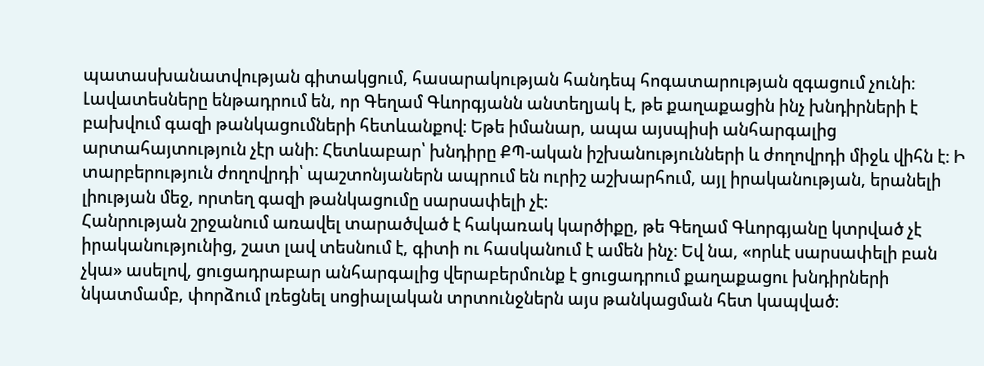պատասխանատվության գիտակցում, հասարակության հանդեպ հոգատարության զգացում չունի։
Լավատեսները ենթադրում են, որ Գեղամ Գևորգյանն անտեղյակ է, թե քաղաքացին ինչ խնդիրների է բախվում գազի թանկացումների հետևանքով։ Եթե իմանար, ապա այսպիսի անհարգալից արտահայտություն չէր անի։ Հետևաբար՝ խնդիրը ՔՊ-ական իշխանությունների և ժողովրդի միջև վիհն է։ Ի տարբերություն ժողովրդի՝ պաշտոնյաներն ապրում են ուրիշ աշխարհում, այլ իրականության, երանելի լիության մեջ, որտեղ գազի թանկացումը սարսափելի չէ։
Հանրության շրջանում առավել տարածված է հակառակ կարծիքը, թե Գեղամ Գևորգյանը կտրված չէ իրականությունից, շատ լավ տեսնում է, գիտի ու հասկանում է ամեն ինչ։ Եվ նա, «որևէ սարսափելի բան չկա» ասելով, ցուցադրաբար անհարգալից վերաբերմունք է ցուցադրում քաղաքացու խնդիրների նկատմամբ, փորձում լռեցնել սոցիալական տրտունջներն այս թանկացման հետ կապված։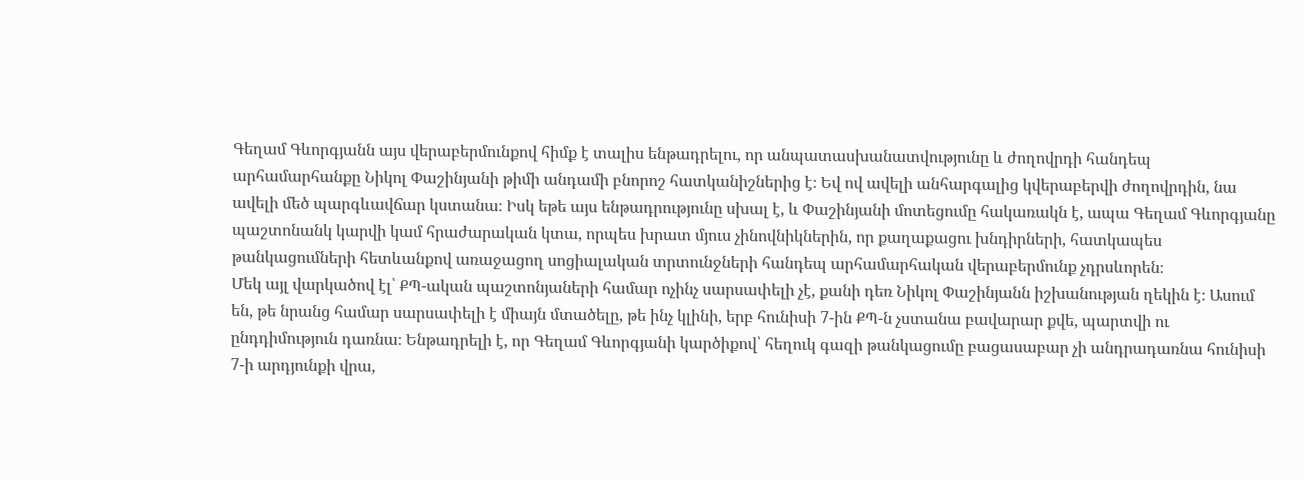Գեղամ Գևորգյանն այս վերաբերմունքով հիմք է տալիս ենթադրելու, որ անպատասխանատվությունը և ժողովրդի հանդեպ արհամարհանքը Նիկոլ Փաշինյանի թիմի անդամի բնորոշ հատկանիշներից է։ Եվ ով ավելի անհարգալից կվերաբերվի ժողովրդին, նա ավելի մեծ պարգևավճար կստանա։ Իսկ եթե այս ենթադրությունը սխալ է, և Փաշինյանի մոտեցումը հակառակն է, ապա Գեղամ Գևորգյանը պաշտոնանկ կարվի կամ հրաժարական կտա, որպես խրատ մյուս չինովնիկներին, որ քաղաքացու խնդիրների, հատկապես թանկացումների հետևանքով առաջացող սոցիալական տրտունջների հանդեպ արհամարհական վերաբերմունք չդրսևորեն։
Մեկ այլ վարկածով էլ՝ ՔՊ-ական պաշտոնյաների համար ոչինչ սարսափելի չէ, քանի դեռ Նիկոլ Փաշինյանն իշխանության ղեկին է։ Ասում են, թե նրանց համար սարսափելի է միայն մտածելը, թե ինչ կլինի, երբ հունիսի 7-ին ՔՊ-ն չստանա բավարար քվե, պարտվի ու ընդդիմություն դառնա։ Ենթադրելի է, որ Գեղամ Գևորգյանի կարծիքով՝ հեղուկ գազի թանկացումը բացասաբար չի անդրադառնա հունիսի 7-ի արդյունքի վրա,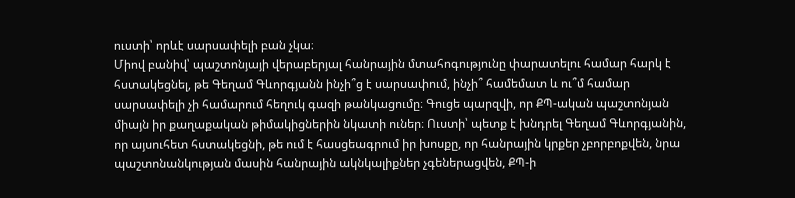ուստի՝ որևէ սարսափելի բան չկա։
Միով բանիվ՝ պաշտոնյայի վերաբերյալ հանրային մտահոգությունը փարատելու համար հարկ է հստակեցնել, թե Գեղամ Գևորգյանն ինչի՞ց է սարսափում, ինչի՞ համեմատ և ու՞մ համար սարսափելի չի համարում հեղուկ գազի թանկացումը։ Գուցե պարզվի, որ ՔՊ-ական պաշտոնյան միայն իր քաղաքական թիմակիցներին նկատի ուներ։ Ուստի՝ պետք է խնդրել Գեղամ Գևորգյանին, որ այսուհետ հստակեցնի, թե ում է հասցեագրում իր խոսքը, որ հանրային կրքեր չբորբոքվեն, նրա պաշտոնանկության մասին հանրային ակնկալիքներ չգեներացվեն, ՔՊ-ի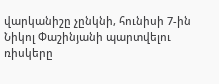վարկանիշը չընկնի, հունիսի 7-ին Նիկոլ Փաշինյանի պարտվելու ռիսկերը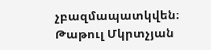չբազմապատկվեն։
Թաթուլ Մկրտչյան